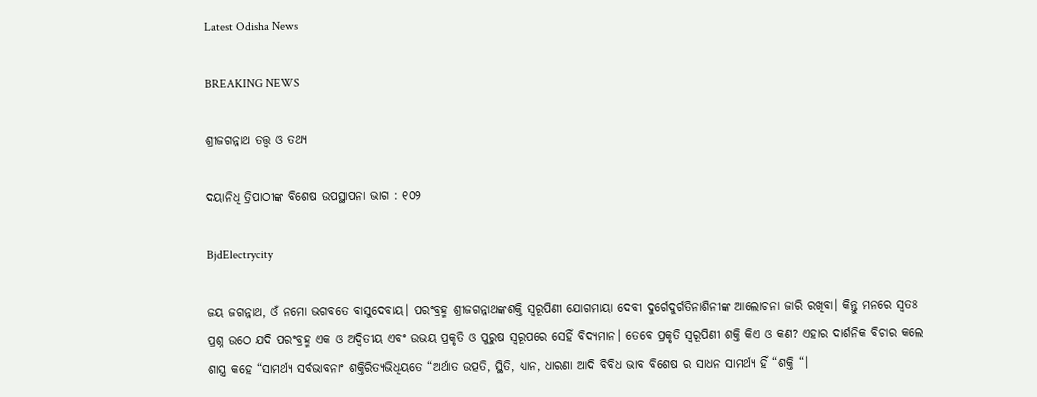Latest Odisha News

BREAKING NEWS

ଶ୍ରୀଜଗନ୍ନାଥ ତତ୍ତ୍ୱ ଓ ତଥ୍ୟ

ଦୟାନିଧି ତ୍ରିପାଠୀଙ୍କ ବିଶେଷ ଉପସ୍ଥାପନା ଭାଗ : ୧୦୨

BjdElectrycity

ଜୟ ଜଗନ୍ନାଥ, ଓଁ ନମୋ ଭଗବତେ ବାସୁଦେବାୟ। ପରଂବ୍ରହ୍ମ ଶ୍ରୀଜଗନ୍ନାଥଙ୍କଶକ୍ତି ସ୍ୱରୂପିଣୀ ଯୋଗମାୟା ଦେବୀ ଦୁର୍ଗେଦୁର୍ଗତିନାଶିନୀଙ୍କ ଆଲୋଚନା ଜାରି ରଖିବା। କିନ୍ତୁ ମନରେ ସ୍ୱତଃ ପ୍ରଶ୍ନ ଉଠେ ଯଦି ପରଂବ୍ରହ୍ମ ଏକ ଓ ଅଦ୍ଵିତୀୟ ଏବଂ ଉଭୟ ପ୍ରକୃତି ଓ ପୁରୁଷ ସ୍ୱରୂପରେ ସେହିଁ ବିଦ୍ୟମାନ। ତେବେ ପ୍ରକୃତି ସ୍ୱରୂପିଣୀ ଶକ୍ତି କିଏ ଓ କଣ? ଏହାର ଦାର୍ଶନିକ ବିଚାର କଲେ ଶାସ୍ତ୍ର କହେ “ସାମର୍ଥ୍ୟ ସର୍ବଭାବନାଂ ଶକ୍ତିରିତ୍ୟଭିଧିୟତେ “ଅର୍ଥାତ ଉତ୍ପତି, ସ୍ଥିତି, ଧ୍ୟାନ, ଧାରଣା ଆଦି ବିବିଧ ଭାବ ବିଶେଷ ର ସାଧନ ସାମର୍ଥ୍ୟ ହିଁ “ଶକ୍ତି “।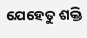ଯେହେତୁ ଶକ୍ତି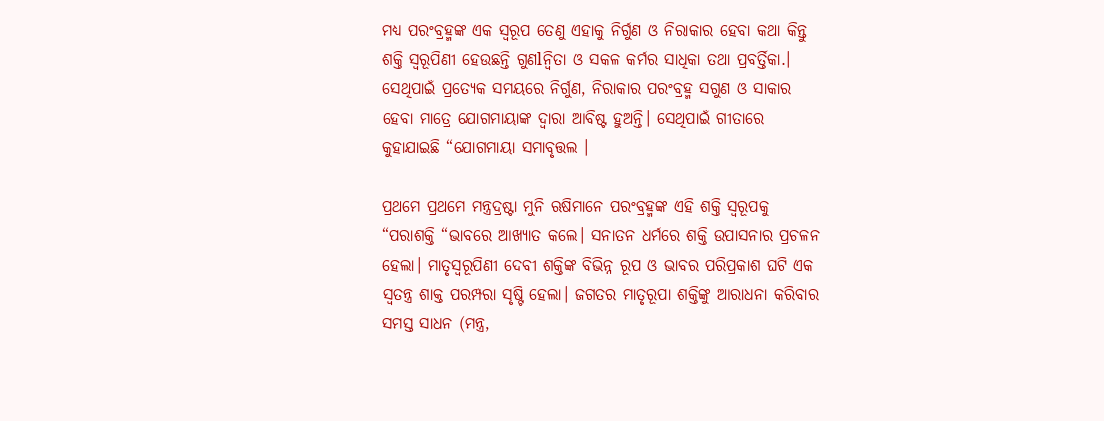ମଧ୍ୟ ପରଂବ୍ରହ୍ମଙ୍କ ଏକ ସ୍ୱରୂପ ତେଣୁ ଏହାକୁ ନିର୍ଗୁଣ ଓ ନିରାକାର ହେବା କଥା କିନ୍ତୁ ଶକ୍ତି ସ୍ୱରୂପିଣୀ ହେଉଛନ୍ତି ଗୁଣlନ୍ୱିତା ଓ ସକଳ କର୍ମର ସାଧିକା ତଥା ପ୍ରବର୍ତ୍ତିକା.। ସେଥିପାଇଁ ପ୍ରତ୍ୟେକ ସମୟରେ ନିର୍ଗୁଣ, ନିରାକାର ପରଂବ୍ରହ୍ମ ସଗୁଣ ଓ ସାକାର ହେବା ମାତ୍ରେ ଯୋଗମାୟାଙ୍କ ଦ୍ୱାରା ଆବିଷ୍ଟ ହୁଅନ୍ତି। ସେଥିପାଇଁ ଗୀତାରେ କୁହାଯାଇଛି “ଯୋଗମାୟା ସମାବୃତ୍ତଲ ।

ପ୍ରଥମେ ପ୍ରଥମେ ମନ୍ତ୍ରଦ୍ରଷ୍ଟା ମୁନି ଋଷିମାନେ ପରଂବ୍ରହ୍ମଙ୍କ ଏହି ଶକ୍ତି ସ୍ୱରୂପକୁ “ପରାଶକ୍ତି “ଭାବରେ ଆଖ୍ୟାତ କଲେ। ସନାତନ ଧର୍ମରେ ଶକ୍ତି ଉପାସନାର ପ୍ରଚଳନ ହେଲା। ମାତୃସ୍ୱରୂପିଣୀ ଦେବୀ ଶକ୍ତିଙ୍କ ବିଭିନ୍ନ ରୂପ ଓ ଭାବର ପରିପ୍ରକାଶ ଘଟି ଏକ ସ୍ୱତନ୍ତ୍ର ଶାକ୍ତ ପରମ୍ପରା ସୃଷ୍ଟି ହେଲା। ଜଗତର ମାତୃରୂପା ଶକ୍ତିଙ୍କୁ ଆରାଧନା କରିବାର ସମସ୍ତ ସାଧନ (ମନ୍ତ୍ର,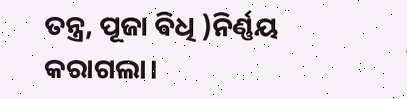ତନ୍ତ୍ର, ପୂଜା ଵିଧି )ନିର୍ଣ୍ଣୟ କରାଗଲା।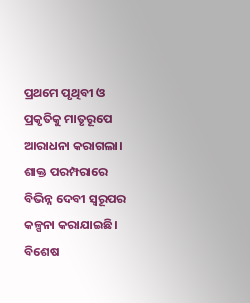ପ୍ରଥମେ ପୃଥିବୀ ଓ ପ୍ରକୃତିକୁ ମାତୃରୂପେ ଆରାଧନା କରାଗଲା। ଶାକ୍ତ ପରମ୍ପରାରେ ବିଭିନ୍ନ ଦେବୀ ସ୍ୱରୂପର କଳ୍ପନା କରାଯାଇଛି। ବିଶେଷ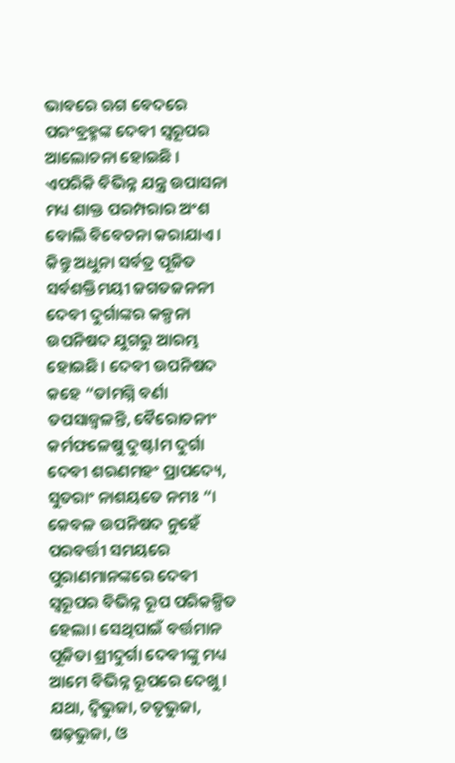ଭାବରେ ଋଗ ବେଦରେ ପରଂବ୍ରହ୍ମଙ୍କ ଦେବୀ ସ୍ୱରୂପର ଆଲୋଚନା ହୋଇଛି ।
ଏପରିକି ବିଭିନ୍ନ ଯନ୍ତ୍ର ଉପାସନା ମଧ୍ୟ ଶାକ୍ତ ପରମ୍ପରାର ଅଂଶ ବୋଲି ବିବେଚନା କରାଯାଏ। କିନ୍ତୁ ଅଧୁନା ସର୍ବତ୍ର ପୂଜିତ ସର୍ବଶକ୍ତିମୟୀ ଜଗତଜନନୀ ଦେବୀ ଦୁର୍ଗାଙ୍କର କଳ୍ପନା ଉପନିଷଦ ଯୁଗରୁ ଆରମ୍ଭ ହୋଇଛି। ଦେବୀ ଉପନିଷଦ କହେ “ତlମଗ୍ନି ବର୍ଣା ତପସାଜ୍ୱଳନ୍ତି, ବୈରୋଚନୀଂ କର୍ମଫଳେଷୁ ଦୁଷ୍ଟlମ ଦୁର୍ଗା ଦେବୀ ଶରଣମହଂ ପ୍ରାପଦ୍ୟେ, ସୁତରାଂ ନାଶୟତେ ନମଃ “। କେବଳ ଉପନିଷଦ ନୁହେଁ ପରବର୍ତ୍ତୀ ସମୟରେ ପୁରାଣମାନଙ୍କରେ ଦେବୀ ସ୍ୱରୂପର ବିଭିନ୍ନ ରୂପ ପରିକଳ୍ପିତ ହେଲା। ସେଥିପାଇଁ ବର୍ତ୍ତମାନ ପୂଜିତା ଶ୍ରୀଦୁର୍ଗା ଦେବୀଙ୍କୁ ମଧ୍ୟ ଆମେ ବିଭିନ୍ନ ରୂପରେ ଦେଖୁ । ଯଥା, ଦ୍ବିଭୁଜା, ଚତୃଭୁଜା, ଷଢ଼ଭୁଜା, ଓ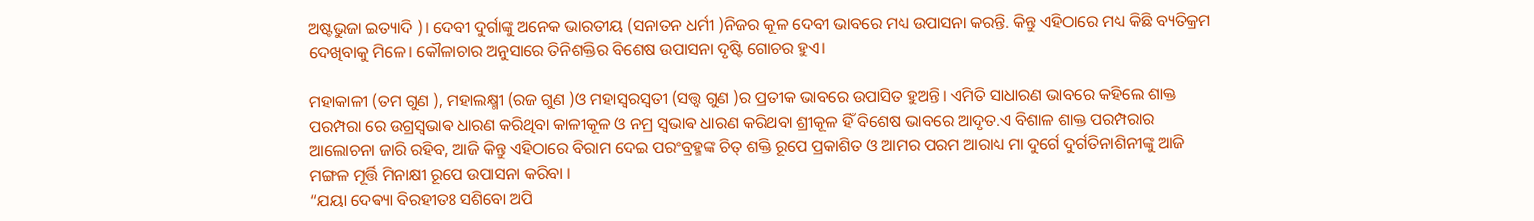ଅଷ୍ଟଭୁଜା ଇତ୍ୟାଦି )। ଦେବୀ ଦୁର୍ଗାଙ୍କୁ ଅନେକ ଭାରତୀୟ (ସନାତନ ଧର୍ମୀ )ନିଜର କୂଳ ଦେବୀ ଭାବରେ ମଧ୍ୟ ଉପାସନା କରନ୍ତି. କିନ୍ତୁ ଏହିଠାରେ ମଧ୍ୟ କିଛି ବ୍ୟତିକ୍ରମ ଦେଖିବାକୁ ମିଳେ। କୌଳାଚାର ଅନୁସାରେ ତିନିଶକ୍ତିର ବିଶେଷ ଉପାସନା ଦୃଷ୍ଟି ଗୋଚର ହୁଏ।

ମହାକାଳୀ (ତମ ଗୁଣ ), ମହାଲକ୍ଷ୍ମୀ (ରଜ ଗୁଣ )ଓ ମହାସ୍ୱରସ୍ବତୀ (ସତ୍ତ୍ୱ ଗୁଣ )ର ପ୍ରତୀକ ଭାବରେ ଉପାସିତ ହୁଅନ୍ତି। ଏମିତି ସାଧାରଣ ଭାବରେ କହିଲେ ଶାକ୍ତ ପରମ୍ପରା ରେ ଉଗ୍ରସ୍ଵଭାଵ ଧାରଣ କରିଥିବା କାଳୀକୂଳ ଓ ନମ୍ର ସ୍ଵଭାଵ ଧାରଣ କରିଥବା ଶ୍ରୀକୂଳ ହିଁ ବିଶେଷ ଭାବରେ ଆଦୃତ.ଏ ବିଶାଳ ଶାକ୍ତ ପରମ୍ପରାର ଆଲୋଚନା ଜାରି ରହିବ, ଆଜି କିନ୍ତୁ ଏହିଠାରେ ବିରାମ ଦେଇ ପରଂବ୍ରହ୍ମଙ୍କ ଚିତ୍ ଶକ୍ତି ରୂପେ ପ୍ରକାଶିତ ଓ ଆମର ପରମ ଆରାଧ୍ୟ ମା ଦୁର୍ଗେ ଦୁର୍ଗତିନାଶିନୀଙ୍କୁ ଆଜି ମଙ୍ଗଳ ମୂର୍ତ୍ତି ମିନାକ୍ଷୀ ରୂପେ ଉପାସନା କରିବା ।
“ଯୟା ଦେଵ୍ୟା ବିରହୀତଃ ସଶିବୋ ଅପି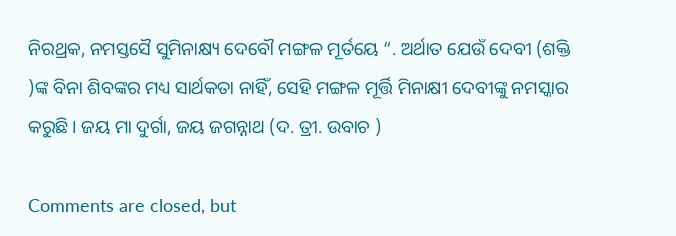ନିରଥ୍ରକ, ନମସ୍ତସୈ ସୁମିନାକ୍ଷ୍ୟ ଦେବୌ ମଙ୍ଗଳ ମୂର୍ତୟେ “. ଅର୍ଥାତ ଯେଉଁ ଦେବୀ (ଶକ୍ତି )ଙ୍କ ବିନା ଶିବଙ୍କର ମଧ୍ୟ ସାର୍ଥକତା ନାହିଁ, ସେହି ମଙ୍ଗଳ ମୂର୍ତ୍ତି ମିନାକ୍ଷୀ ଦେବୀଙ୍କୁ ନମସ୍କାର କରୁଛି। ଜୟ ମା ଦୁର୍ଗା, ଜୟ ଜଗନ୍ନାଥ (ଦ. ତ୍ରୀ. ଉବାଚ )

Comments are closed, but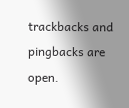trackbacks and pingbacks are open.